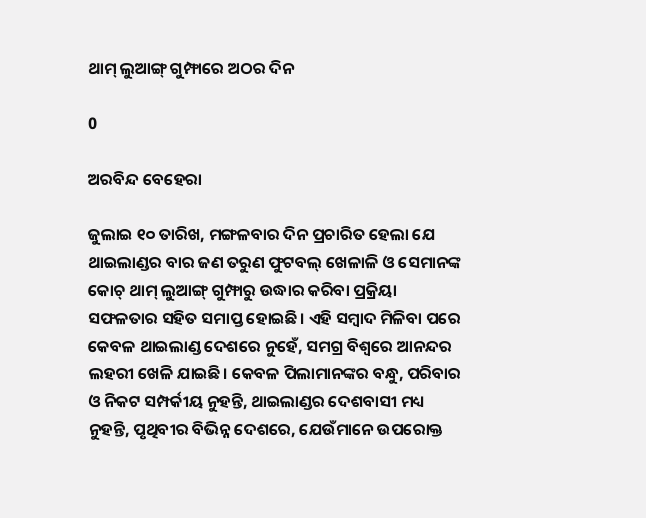ଥାମ୍‌ ଲୁଆଙ୍ଗ୍‌ ଗୁମ୍ଫାରେ ଅଠର ଦିନ

0

ଅରବିନ୍ଦ ବେହେରା

ଜୁଲାଇ ୧୦ ତାରିଖ, ମଙ୍ଗଳବାର ଦିନ ପ୍ରଚାରିତ ହେଲା ଯେ ଥାଇଲାଣ୍ଡର ବାର ଜଣ ତରୁଣ ଫୁଟବଲ୍ ଖେଳାଳି ଓ ସେମାନଙ୍କ କୋଚ୍‌ ଥାମ୍ ଲୁଆଙ୍ଗ୍ ଗୁମ୍ଫାରୁ ଉଦ୍ଧାର କରିବା ପ୍ରକ୍ରିୟା ସଫଳତାର ସହିତ ସମାପ୍ତ ହୋଇଛି। ଏହି ସମ୍ବାଦ ମିଳିବା ପରେ କେବଳ ଥାଇଲାଣ୍ଡ ଦେଶରେ ନୁହେଁ, ସମଗ୍ର ବିଶ୍ୱରେ ଆନନ୍ଦର ଲହରୀ ଖେଳି ଯାଇଛି। କେବଳ ପିଲାମାନଙ୍କର ବନ୍ଧୁ, ପରିବାର ଓ ନିକଟ ସମ୍ପର୍କୀୟ ନୁହନ୍ତି, ଥାଇଲାଣ୍ଡର ଦେଶବାସୀ ମଧ୍ୟ ନୁହନ୍ତି, ପୃଥିବୀର ବିଭିନ୍ନ ଦେଶରେ, ଯେଉଁମାନେ ଉପରୋକ୍ତ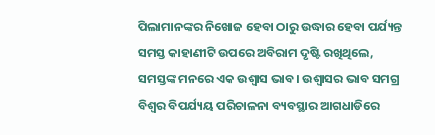ପିଲାମାନଙ୍କର ନିଖୋଜ ହେବା ଠାରୁ ଉଦ୍ଧାର ହେବା ପର୍ଯ୍ୟନ୍ତ ସମସ୍ତ କାହାଣୀଟି ଉପରେ ଅବିରାମ ଦୃଷ୍ଟି ରଖିଥିଲେ, ସମସ୍ତଙ୍କ ମନରେ ଏକ ଉଶ୍ୱାସ ଭାବ। ଉଶ୍ୱାସର ଭାବ ସମଗ୍ର ବିଶ୍ୱର ବିପର୍ଯ୍ୟୟ ପରିଚାଳନା ବ୍ୟବସ୍ଥାର ଆଗଧାଡିରେ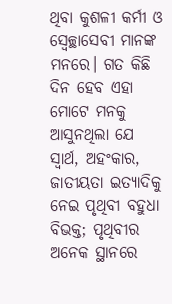ଥିବା କୁଶଳୀ କର୍ମୀ ଓ ସ୍ୱେଚ୍ଛାସେବୀ ମାନଙ୍କ ମନରେ। ଗତ କିଛି ଦିନ ହେବ ଏହା ମୋଟେ ମନକୁ ଆସୁନଥିଲା ଯେ ସ୍ୱାର୍ଥ, ଅହଂକାର, ଜାତୀୟତା ଇତ୍ୟାଦିକୁ ନେଇ ପୃଥିବୀ ବହୁଧା ବିଭକ୍ତ; ପୃଥିବୀର ଅନେକ ସ୍ଥାନରେ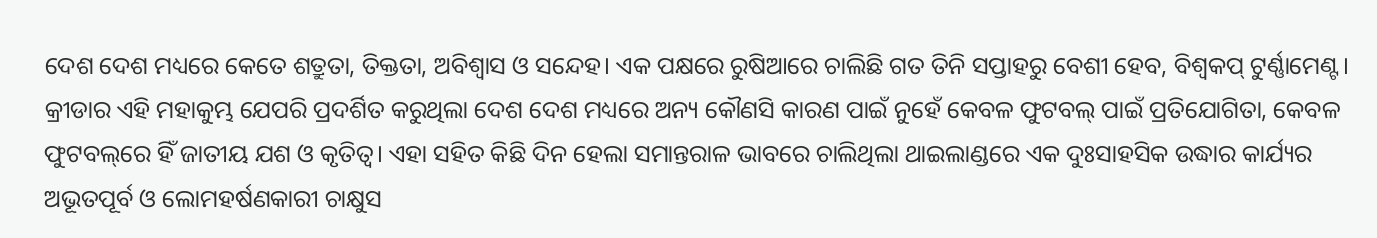ଦେଶ ଦେଶ ମଧ୍ୟରେ କେତେ ଶତ୍ରୁତା, ତିକ୍ତତା, ଅବିଶ୍ୱାସ ଓ ସନ୍ଦେହ। ଏକ ପକ୍ଷରେ ରୁଷିଆରେ ଚାଲିଛି ଗତ ତିନି ସପ୍ତାହରୁ ବେଶୀ ହେବ, ବିଶ୍ୱକପ୍ ଟୁର୍ଣ୍ଣାମେଣ୍ଟ। କ୍ରୀଡାର ଏହି ମହାକୁମ୍ଭ ଯେପରି ପ୍ରଦର୍ଶିତ କରୁଥିଲା ଦେଶ ଦେଶ ମଧ୍ୟରେ ଅନ୍ୟ କୌଣସି କାରଣ ପାଇଁ ନୁହେଁ କେବଳ ଫୁଟବଲ୍‌ ପାଇଁ ପ୍ରତିଯୋଗିତା, କେବଳ ଫୁଟବଲ୍‌ରେ ହିଁ ଜାତୀୟ ଯଶ ଓ କୃତିତ୍ୱ। ଏହା ସହିତ କିଛି ଦିନ ହେଲା ସମାନ୍ତରାଳ ଭାବରେ ଚାଲିଥିଲା ଥାଇଲାଣ୍ଡରେ ଏକ ଦୁଃସାହସିକ ଉଦ୍ଧାର କାର୍ଯ୍ୟର ଅଭୂତପୂର୍ବ ଓ ଲୋମହର୍ଷଣକାରୀ ଚାକ୍ଷୁସ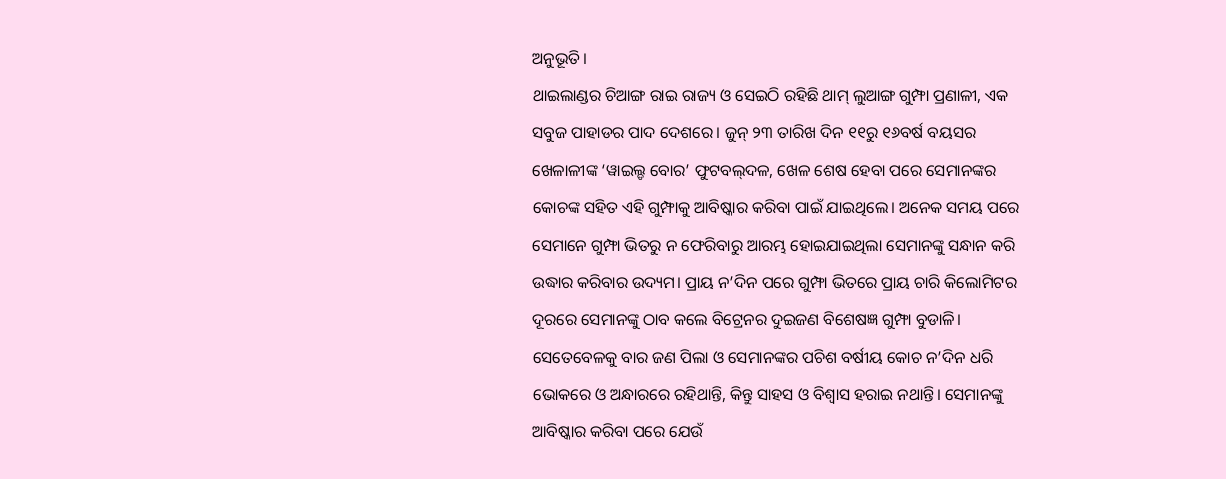ଅନୁଭୂତି।
ଥାଇଲାଣ୍ଡର ଚିଆଙ୍ଗ ରାଇ ରାଜ୍ୟ ଓ ସେଇଠି ରହିଛି ଥାମ୍ ଲୁଆଙ୍ଗ ଗୁମ୍ଫା ପ୍ରଣାଳୀ, ଏକ ସବୁଜ ପାହାଡର ପାଦ ଦେଶରେ। ଜୁନ୍ ୨୩ ତାରିଖ ଦିନ ୧୧ରୁ ୧୬ବର୍ଷ ବୟସର ଖେଳାଳୀଙ୍କ ‘ୱାଇଲ୍ଡ ବୋର’ ଫୁଟବଲ୍‌ଦଳ, ଖେଳ ଶେଷ ହେବା ପରେ ସେମାନଙ୍କର କୋଚଙ୍କ ସହିତ ଏହି ଗୁମ୍ଫାକୁ ଆବିଷ୍କାର କରିବା ପାଇଁ ଯାଇଥିଲେ। ଅନେକ ସମୟ ପରେ ସେମାନେ ଗୁମ୍ଫା ଭିତରୁ ନ ଫେରିବାରୁ ଆରମ୍ଭ ହୋଇଯାଇଥିଲା ସେମାନଙ୍କୁ ସନ୍ଧାନ କରି ଉଦ୍ଧାର କରିବାର ଉଦ୍ୟମ। ପ୍ରାୟ ନ’ଦିନ ପରେ ଗୁମ୍ଫା ଭିତରେ ପ୍ରାୟ ଚାରି କିଲୋମିଟର ଦୂରରେ ସେମାନଙ୍କୁ ଠାବ କଲେ ବିଟ୍ରେନର ଦୁଇଜଣ ବିଶେଷଜ୍ଞ ଗୁମ୍ଫା ବୁଡାଳି। ସେତେବେଳକୁ ବାର ଜଣ ପିଲା ଓ ସେମାନଙ୍କର ପଚିଶ ବର୍ଷୀୟ କୋଚ ନ’ଦିନ ଧରି ଭୋକରେ ଓ ଅନ୍ଧାରରେ ରହିଥାନ୍ତି, କିନ୍ତୁ ସାହସ ଓ ବିଶ୍ୱାସ ହରାଇ ନଥାନ୍ତି। ସେମାନଙ୍କୁ ଆବିଷ୍କାର କରିବା ପରେ ଯେଉଁ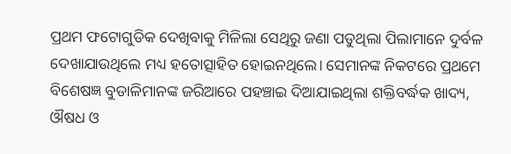ପ୍ରଥମ ଫଟୋଗୁଡିକ ଦେଖିବାକୁ ମିଳିଲା ସେଥିରୁ ଜଣା ପଡୁଥିଲା ପିଲାମାନେ ଦୁର୍ବଳ ଦେଖାଯାଉଥିଲେ ମଧ୍ୟ ହତୋତ୍ସାହିତ ହୋଇନଥିଲେ। ସେମାନଙ୍କ ନିକଟରେ ପ୍ରଥମେ ବିଶେଷଜ୍ଞ ବୁଡାଳିମାନଙ୍କ ଜରିଆରେ ପହଞ୍ଚାଇ ଦିଆଯାଇଥିଲା ଶକ୍ତିବର୍ଦ୍ଧକ ଖାଦ୍ୟ, ଔଷଧ ଓ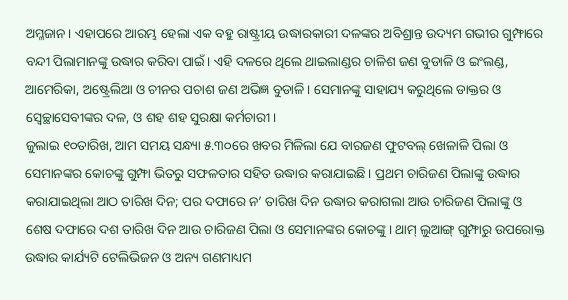ଅମ୍ଳଜାନ। ଏହାପରେ ଆରମ୍ଭ ହେଲା ଏକ ବହୁ ରାଷ୍ଟ୍ରୀୟ ଉଦ୍ଧାରକାରୀ ଦଳଙ୍କର ଅବିଶ୍ରାନ୍ତ ଉଦ୍ୟମ ଗଭୀର ଗୁମ୍ଫାରେ ବନ୍ଦୀ ପିଲାମାନଙ୍କୁ ଉଦ୍ଧାର କରିବା ପାଇଁ। ଏହି ଦଳରେ ଥିଲେ ଥାଇଲାଣ୍ଡର ଚାଳିଶ ଜଣ ବୁଡାଳି ଓ ଇଂଲଣ୍ଡ, ଆମେରିକା, ଅଷ୍ଟ୍ରେଲିଆ ଓ ଚୀନର ପଚାଶ ଜଣ ଅଭିଜ୍ଞ ବୁଡାଳି। ସେମାନଙ୍କୁ ସାହାଯ୍ୟ କରୁଥିଲେ ଡାକ୍ତର ଓ ସ୍ୱେଚ୍ଛାସେବୀଙ୍କର ଦଳ, ଓ ଶହ ଶହ ସୁରକ୍ଷା କର୍ମଚାରୀ।
ଜୁଲାଇ ୧୦ତାରିଖ, ଆମ ସମୟ ସନ୍ଧ୍ୟା ୫.୩୦ରେ ଖବର ମିଳିଲା ଯେ ବାରଜଣ ଫୁଟବଲ୍‌ ଖେଳାଳି ପିଲା ଓ ସେମାନଙ୍କର କୋଚଙ୍କୁ ଗୁମ୍ଫା ଭିତରୁ ସଫଳତାର ସହିତ ଉଦ୍ଧାର କରାଯାଇଛି। ପ୍ରଥମ ଚାରିଜଣ ପିଲାଙ୍କୁ ଉଦ୍ଧାର କରାଯାଇଥିଲା ଆଠ ତାରିଖ ଦିନ; ପର ଦଫାରେ ନ’ ତାରିଖ ଦିନ ଉଦ୍ଧାର କରାଗଲା ଆଉ ଚାରିଜଣ ପିଲାଙ୍କୁ ଓ ଶେଷ ଦଫାରେ ଦଶ ତାରିଖ ଦିନ ଆଉ ଚାରିଜଣ ପିଲା ଓ ସେମାନଙ୍କର କୋଚଙ୍କୁ। ଥାମ୍ ଲୁଆଙ୍ଗ୍ ଗୁମ୍ଫାରୁ ଉପରୋକ୍ତ ଉଦ୍ଧାର କାର୍ଯ୍ୟଟି ଟେଲିଭିଜନ ଓ ଅନ୍ୟ ଗଣମାଧ୍ୟମ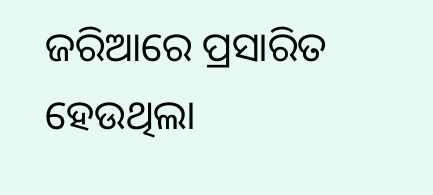ଜରିଆରେ ପ୍ରସାରିତ ହେଉଥିଲା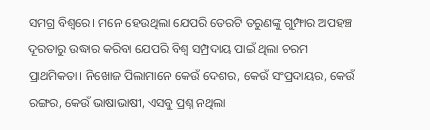ସମଗ୍ର ବିଶ୍ୱରେ। ମନେ ହେଉଥିଲା ଯେପରି ତେରଟି ତରୁଣଙ୍କୁ ଗୁମ୍ଫାର ଅପହଞ୍ଚ ଦୂରତାରୁ ଉଦ୍ଧାର କରିବା ଯେପରି ବିଶ୍ୱ ସମ୍ପ୍ରଦାୟ ପାଇଁ ଥିଲା ଚରମ ପ୍ରାଥମିକତା। ନିଖୋଜ ପିଲାମାନେ କେଉଁ ଦେଶର, କେଉଁ ସଂପ୍ରଦାୟର, କେଉଁ ରଙ୍ଗର, କେଉଁ ଭାଷାଭାଷୀ, ଏସବୁ ପ୍ରଶ୍ନ ନଥିଲା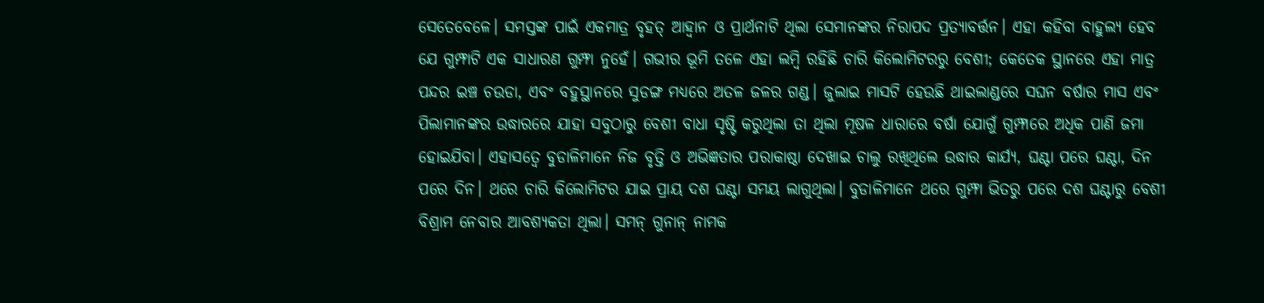ସେତେବେଳେ। ସମସ୍ତଙ୍କ ପାଇଁ ଏକମାତ୍ର ବୃହତ୍ ଆହ୍ୱାନ ଓ ପ୍ରାର୍ଥନାଟି ଥିଲା ସେମାନଙ୍କର ନିରାପଦ ପ୍ରତ୍ୟାବର୍ତ୍ତନ। ଏହା କହିବା ବାହୁଲ୍ୟ ହେବ ଯେ ଗୁମ୍ଫାଟି ଏକ ସାଧାରଣ ଗୁମ୍ଫା ନୁହେଁ। ଗଭୀର ଭୂମି ତଳେ ଏହା ଲମ୍ବି ରହିଛି ଚାରି କିଲୋମିଟରରୁ ବେଶୀ; କେତେକ ସ୍ଥାନରେ ଏହା ମାତ୍ର ପନ୍ଦର ଇଞ୍ଚ ଚଉଡା, ଏବଂ ବହୁସ୍ଥାନରେ ସୁଡଙ୍ଗ ମଧ୍ୟରେ ଅତଳ ଜଳର ଗଣ୍ଡ। ଜୁଲାଇ ମାସଟି ହେଉଛି ଥାଇଲାଣ୍ଡରେ ସଘନ ବର୍ଷାର ମାସ ଏବଂ ପିଲାମାନଙ୍କର ଉଦ୍ଧାରରେ ଯାହା ସବୁଠାରୁ ବେଶୀ ବାଧା ସୃଷ୍ଟି କରୁଥିଲା ତା ଥିଲା ମୂଷଳ ଧାରାରେ ବର୍ଷା ଯୋଗୁଁ ଗୁମ୍ଫାରେ ଅଧିକ ପାଣି ଜମା ହୋଇଯିବା। ଏହାସତ୍ୱେ ବୁଡାଳିମାନେ ନିଜ ବୃତ୍ତି ଓ ଅଭିଜ୍ଞତାର ପରାକାଷ୍ଠା ଦେଖାଇ ଚାଲୁ ରଖିଥିଲେ ଉଦ୍ଧାର କାର୍ଯ୍ୟ, ଘଣ୍ଟା ପରେ ଘଣ୍ଟା, ଦିନ ପରେ ଦିନ। ଥରେ ଚାରି କିଲୋମିଟର ଯାଇ ପ୍ରାୟ ଦଶ ଘଣ୍ଟା ସମୟ ଲାଗୁଥିଲା। ବୁଡାଳିମାନେ ଥରେ ଗୁମ୍ଫା ଭିତରୁ ପରେ ଦଶ ଘଣ୍ଟାରୁ ବେଶୀ ବିଶ୍ରାମ ନେବାର ଆବଶ୍ୟକତା ଥିଲା। ସମନ୍ ଗୁନାନ୍ ନାମକ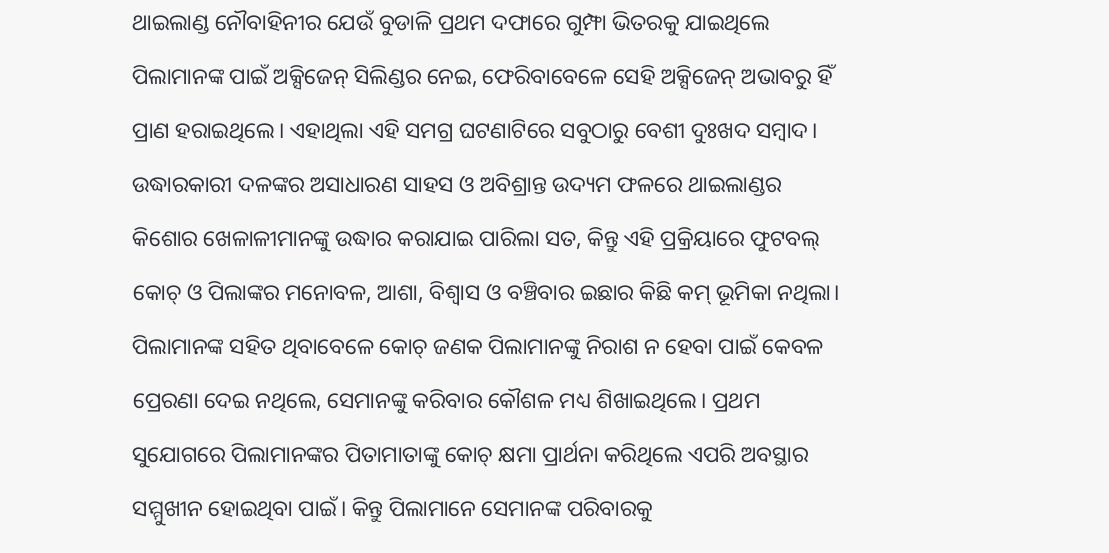ଥାଇଲାଣ୍ଡ ନୌବାହିନୀର ଯେଉଁ ବୁଡାଳି ପ୍ରଥମ ଦଫାରେ ଗୁମ୍ଫା ଭିତରକୁ ଯାଇଥିଲେ ପିଲାମାନଙ୍କ ପାଇଁ ଅକ୍ସିଜେନ୍ ସିଲିଣ୍ଡର ନେଇ, ଫେରିବାବେଳେ ସେହି ଅକ୍ସିଜେନ୍ ଅଭାବରୁ ହିଁ ପ୍ରାଣ ହରାଇଥିଲେ। ଏହାଥିଲା ଏହି ସମଗ୍ର ଘଟଣାଟିରେ ସବୁଠାରୁ ବେଶୀ ଦୁଃଖଦ ସମ୍ବାଦ। ଉଦ୍ଧାରକାରୀ ଦଳଙ୍କର ଅସାଧାରଣ ସାହସ ଓ ଅବିଶ୍ରାନ୍ତ ଉଦ୍ୟମ ଫଳରେ ଥାଇଲାଣ୍ଡର କିଶୋର ଖେଳାଳୀମାନଙ୍କୁ ଉଦ୍ଧାର କରାଯାଇ ପାରିଲା ସତ, କିନ୍ତୁ ଏହି ପ୍ରକ୍ରିୟାରେ ଫୁଟବଲ୍‌ କୋଚ୍ ଓ ପିଲାଙ୍କର ମନୋବଳ, ଆଶା, ବିଶ୍ୱାସ ଓ ବଞ୍ଚିବାର ଇଛାର କିଛି କମ୍ ଭୂମିକା ନଥିଲା। ପିଲାମାନଙ୍କ ସହିତ ଥିବାବେଳେ କୋଚ୍ ଜଣକ ପିଲାମାନଙ୍କୁ ନିରାଶ ନ ହେବା ପାଇଁ କେବଳ ପ୍ରେରଣା ଦେଇ ନଥିଲେ, ସେମାନଙ୍କୁ କରିବାର କୌଶଳ ମଧ୍ୟ ଶିଖାଇଥିଲେ। ପ୍ରଥମ ସୁଯୋଗରେ ପିଲାମାନଙ୍କର ପିତାମାତାଙ୍କୁ କୋଚ୍ କ୍ଷମା ପ୍ରାର୍ଥନା କରିଥିଲେ ଏପରି ଅବସ୍ଥାର ସମ୍ମୁଖୀନ ହୋଇଥିବା ପାଇଁ। କିନ୍ତୁ ପିଲାମାନେ ସେମାନଙ୍କ ପରିବାରକୁ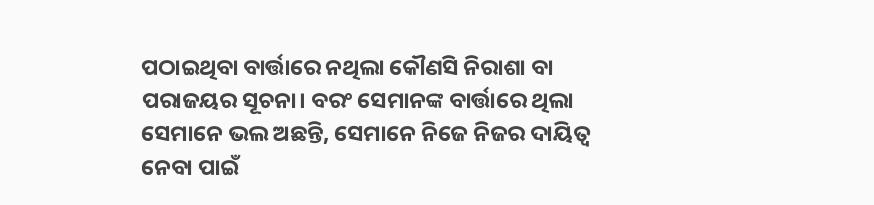ପଠାଇଥିବା ବାର୍ତ୍ତାରେ ନଥିଲା କୌଣସି ନିରାଶା ବା ପରାଜୟର ସୂଚନା। ବରଂ ସେମାନଙ୍କ ବାର୍ତ୍ତାରେ ଥିଲା ସେମାନେ ଭଲ ଅଛନ୍ତି, ସେମାନେ ନିଜେ ନିଜର ଦାୟିତ୍ୱ ନେବା ପାଇଁ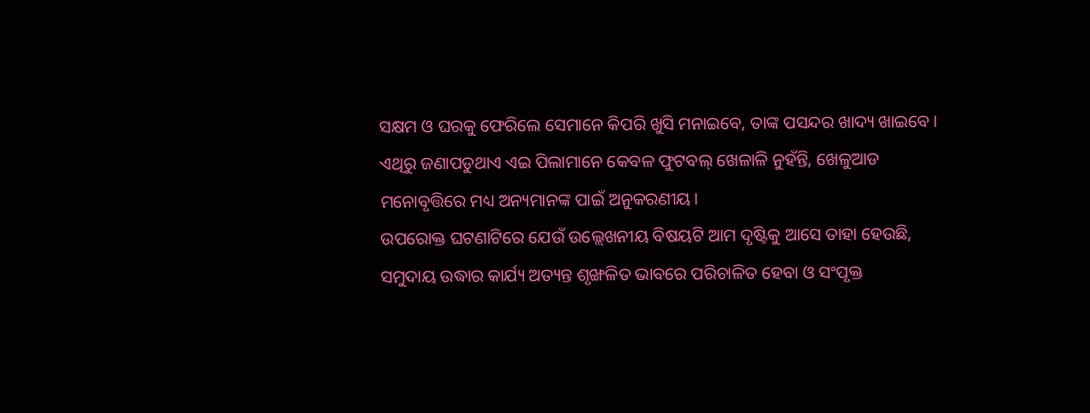ସକ୍ଷମ ଓ ଘରକୁ ଫେରିଲେ ସେମାନେ କିପରି ଖୁସି ମନାଇବେ, ତାଙ୍କ ପସନ୍ଦର ଖାଦ୍ୟ ଖାଇବେ। ଏଥିରୁ ଜଣାପଡୁଥାଏ ଏଇ ପିଲାମାନେ କେବଳ ଫୁଟବଲ୍‌ ଖେଳାଳି ନୁହଁନ୍ତି, ଖେଳୁଆଡ ମନୋବୃତ୍ତିରେ ମଧ୍ୟ ଅନ୍ୟମାନଙ୍କ ପାଇଁ ଅନୁକରଣୀୟ।
ଉପରୋକ୍ତ ଘଟଣାଟିରେ ଯେଉଁ ଉଲ୍ଲେଖନୀୟ ବିଷୟଟି ଆମ ଦୃଷ୍ଟିକୁ ଆସେ ତାହା ହେଉଛି, ସମୁଦାୟ ଉଦ୍ଧାର କାର୍ଯ୍ୟ ଅତ୍ୟନ୍ତ ଶୃଙ୍ଖଳିତ ଭାବରେ ପରିଚାଳିତ ହେବା ଓ ସଂପୃକ୍ତ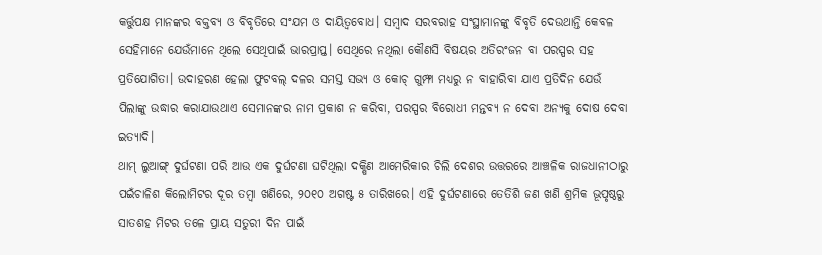କର୍ତ୍ତୁପକ୍ଷ ମାନଙ୍କର ବକ୍ତବ୍ୟ ଓ ବିବୃତିରେ ସଂଯମ ଓ ଦାୟିତ୍ୱବୋଧ। ସମ୍ବାଦ ସରବରାହ ସଂସ୍ଥାମାନଙ୍କୁ ବିବୃତି ଦେଉଥାନ୍ତି କେବଳ ସେହିମାନେ ଯେଉଁମାନେ ଥିଲେ ସେଥିପାଇଁ ଭାରପ୍ରାପ୍ତ। ସେଥିରେ ନଥିଲା କୌଣସି ବିଷୟର ଅତିରଂଜନ ବା ପରସ୍ପର ସହ ପ୍ରତିଯୋଗିତା। ଉଦାହରଣ ହେଲା ଫୁଟବଲ୍‌ ଦଳର ସମସ୍ତ ସଭ୍ୟ ଓ କୋଚ୍ ଗୁମ୍ଫା ମଧ୍ୟରୁ ନ ବାହାରିବା ଯାଏ ପ୍ରତିଦିନ ଯେଉଁ ପିଲାଙ୍କୁ ଉଦ୍ଧାର କରାଯାଉଥାଏ ସେମାନଙ୍କର ନାମ ପ୍ରକାଶ ନ କରିବା, ପରସ୍ପର ବିରୋଧୀ ମନ୍ତବ୍ୟ ନ ଦେବା ଅନ୍ୟକୁ ଦୋଷ ଦେବା ଇତ୍ୟାଦି।
ଥାମ୍ ଲୁଆଙ୍ଗ୍ ଦୁର୍ଘଟଣା ପରି ଆଉ ଏକ ଦୁର୍ଘଟଣା ଘଟିଥିଲା ଦକ୍ଷିଣ ଆମେରିକାର ଚିଲି ଦେଶର ଉତ୍ତରରେ ଆଞ୍ଚଳିକ ରାଜଧାନୀଠାରୁ ପଇଁଚାଳିଶ କିଲୋମିଟର ଦୂର ତମ୍ବା ଖଣିରେ, ୨୦୧୦ ଅଗଷ୍ଟ ୫ ତାରିଖରେ। ଏହି ଦୁର୍ଘଟଣାରେ ତେତିଶି ଜଣ ଖଣି ଶ୍ରମିକ ଭୂପୃଷ୍ଠରୁ ସାତଶହ ମିଟର ତଳେ ପ୍ରାୟ ସତୁରୀ ଦିନ ପାଇଁ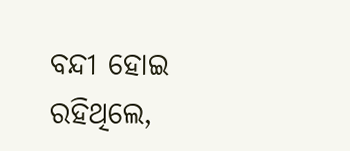ବନ୍ଦୀ ହୋଇ ରହିଥିଲେ,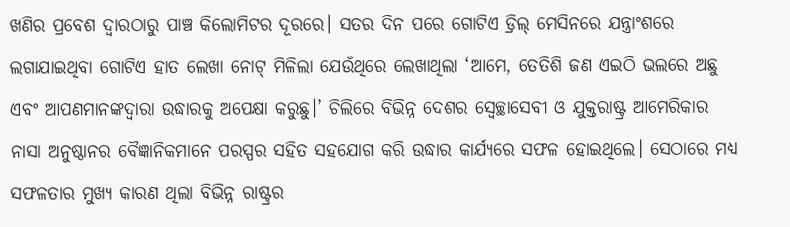ଖଣିର ପ୍ରବେଶ ଦ୍ୱାରଠାରୁ ପାଞ୍ଚ କିଲୋମିଟର ଦୂରରେ। ସତର ଦିନ ପରେ ଗୋଟିଏ ଡ୍ରିଲ୍ ମେସିନରେ ଯନ୍ତ୍ରାଂଶରେ ଲଗାଯାଇଥିବା ଗୋଟିଏ ହାତ ଲେଖା ନୋଟ୍ ମିଳିଲା ଯେଉଁଥିରେ ଲେଖାଥିଲା ‘ଆମେ, ତେତିଶି ଜଣ ଏଇଠି ଭଲରେ ଅଛୁ ଏବଂ ଆପଣମାନଙ୍କଦ୍ୱାରା ଉଦ୍ଧାରକୁ ଅପେକ୍ଷା କରୁଛୁ।’ ଚିଲିରେ ବିଭିନ୍ନ ଦେଶର ସ୍ୱେଚ୍ଛାସେବୀ ଓ ଯୁକ୍ତରାଷ୍ଟ୍ର ଆମେରିକାର ନାସା ଅନୁଷ୍ଠାନର ବୈଜ୍ଞାନିକମାନେ ପରସ୍ପର ସହିତ ସହଯୋଗ କରି ଉଦ୍ଧାର କାର୍ଯ୍ୟରେ ସଫଳ ହୋଇଥିଲେ। ସେଠାରେ ମଧ୍ୟ ସଫଳତାର ମୁଖ୍ୟ କାରଣ ଥିଲା ବିଭିନ୍ନ ରାଷ୍ଟ୍ରର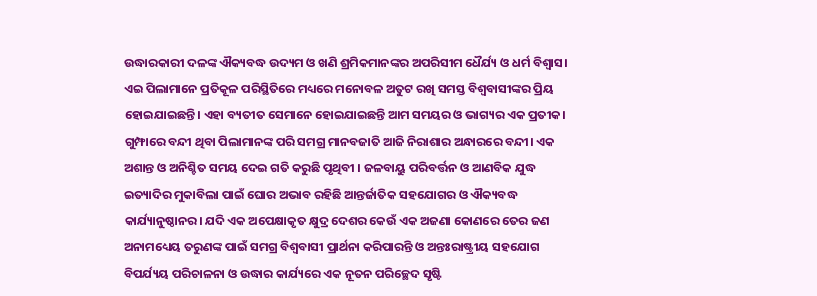ଉଦ୍ଧାରକାରୀ ଦଳଙ୍କ ଐକ୍ୟବଦ୍ଧ ଉଦ୍ୟମ ଓ ଖଣି ଶ୍ରମିକମାନଙ୍କର ଅପରିସୀମ ଧୈର୍ଯ୍ୟ ଓ ଧର୍ମ ବିଶ୍ୱାସ।
ଏଇ ପିଲାମାନେ ପ୍ରତିକୂଳ ପରିସ୍ଥିତିରେ ମଧ୍ୟରେ ମନୋବଳ ଅତୁଟ ରଖି ସମସ୍ତ ବିଶ୍ୱବାସୀଙ୍କର ପ୍ରିୟ ହୋଇଯାଇଛନ୍ତି। ଏହା ବ୍ୟତୀତ ସେମାନେ ହୋଇଯାଇଛନ୍ତି ଆମ ସମୟର ଓ ଭାଗ୍ୟର ଏକ ପ୍ରତୀକ। ଗୁମ୍ଫାରେ ବନ୍ଦୀ ଥିବା ପିଲାମାନଙ୍କ ପରି ସମଗ୍ର ମାନବଜାତି ଆଜି ନିରାଶାର ଅନ୍ଧାରରେ ବନ୍ଦୀ। ଏକ ଅଶାନ୍ତ ଓ ଅନିଶ୍ଚିତ ସମୟ ଦେଇ ଗତି କରୁଛି ପୃଥିବୀ । ଜଳବାୟୁ ପରିବର୍ତ୍ତନ ଓ ଆଣବିକ ଯୁଦ୍ଧ ଇତ୍ୟାଦିର ମୁକାବିଲା ପାଇଁ ଘୋର ଅଭାବ ରହିଛି ଆନ୍ତର୍ଜାତିକ ସହଯୋଗର ଓ ଐକ୍ୟବଦ୍ଧ କାର୍ଯ୍ୟାନୁଷ୍ଠାନର। ଯଦି ଏକ ଅପେକ୍ଷାକୃତ କ୍ଷୁଦ୍ର ଦେଶର କେଉଁ ଏକ ଅଜଣା କୋଣରେ ତେର ଜଣ ଅନାମଧ୍ୟେୟ ତରୁଣଙ୍କ ପାଇଁ ସମଗ୍ର ବିଶ୍ୱବାସୀ ପ୍ରାର୍ଥନା କରିପାରନ୍ତି ଓ ଅନ୍ତଃରାଷ୍ଟ୍ରୀୟ ସହଯୋଗ ବିପର୍ଯ୍ୟୟ ପରିଚାଳନା ଓ ଉଦ୍ଧାର କାର୍ଯ୍ୟରେ ଏକ ନୂତନ ପରିଚ୍ଛେଦ ସୃଷ୍ଟି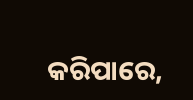କରିପାରେ,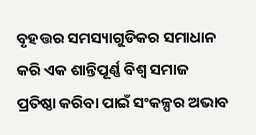ବୃହତ୍ତର ସମସ୍ୟାଗୁଡିକର ସମାଧାନ କରି ଏକ ଶାନ୍ତିପୂର୍ଣ୍ଣ ବିଶ୍ୱ ସମାଜ ପ୍ରତିଷ୍ଠା କରିବା ପାଇଁ ସଂକଳ୍ପର ଅଭାବ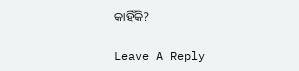କାହିଁକି?

Leave A Reply